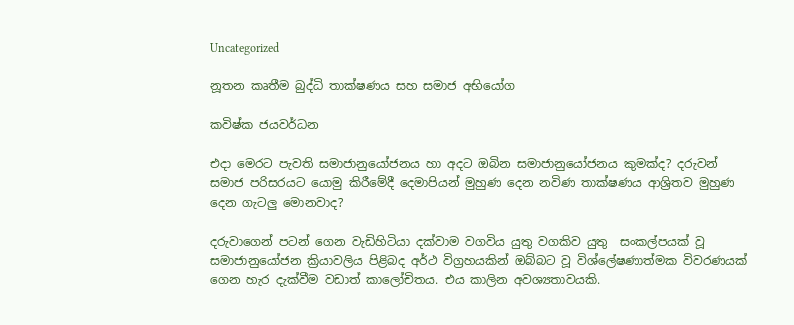Uncategorized

නූතන කෘතීම බුද්ධි තාක්ෂණය සහ සමාජ අභියෝග

කවිෂ්ක ජයවර්ධන

එදා මෙරට පැවති සමාජානුයෝජනය හා අදට ඔබින සමාජානුයෝජනය කුමක්ද? දරුවන් සමාජ පරිසරයට යොමු කිරීමේදී දෙමාපියන් මුහුණ දෙන නවිණ තාක්ෂණය ආශ්‍රිතව මුහුණ දෙන ගැටලු මොනවාද?

දරුවාගෙන් පටන් ගෙන වැඩිහිටියා දක්වාම වගවිය යුතු වගකිව යුතු  සංකල්පයක් වූ සමාජානුයෝජන ක්‍රියාවලිය පිළිබද අර්ථ විග්‍රහයකින් ඔබ්බට වූ විශ්ලේෂණාත්මක විවරණයක් ගෙන හැර දැක්වීම වඩාත් කාලෝචිතය. එය කාලින අවශ්‍යතාවයකි.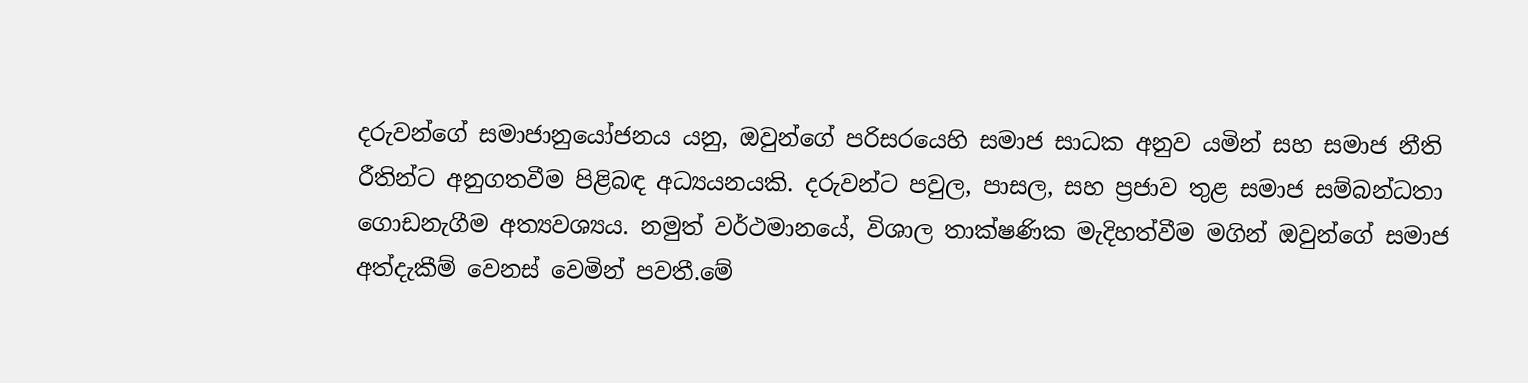දරුවන්ගේ සමාජානුයෝජනය යනු, ඔවුන්ගේ පරිසරයෙහි සමාජ සාධක අනුව යමින් සහ සමාජ නීති රීතින්ට අනුගතවීම පිළිබඳ අධ්‍යයනයකි. දරුවන්ට පවුල, පාසල, සහ ප්‍රජාව තුළ සමාජ සම්බන්ධතා ගොඩනැගීම අත්‍යවශ්‍යය. නමුත් වර්ථමානයේ, විශාල තාක්ෂණික මැදිහත්වීම මගින් ඔවුන්ගේ සමාජ අත්දැකීම් වෙනස් වෙමින් පවතී.මේ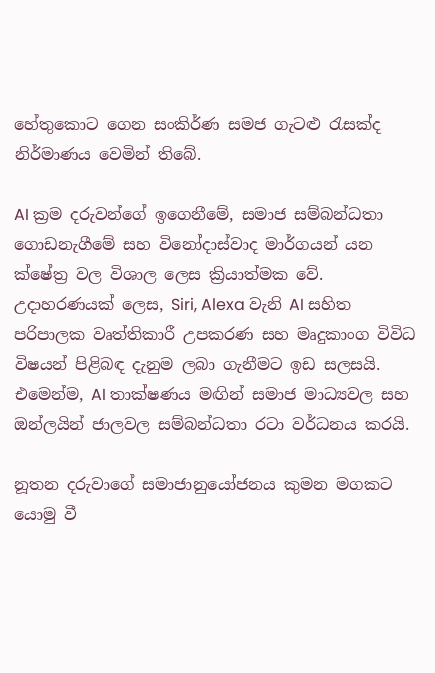හේතුකොට ගෙන සංකිර්ණ සමජ ගැටළු රැසක්ද නිර්මාණය වෙමින් තිබේ.

AI ක්‍රම දරුවන්ගේ ඉගෙනීමේ, සමාජ සම්බන්ධතා ගොඩනැගීමේ සහ විනෝදාස්වාද මාර්ගයන් යන ක්ෂේත්‍ර වල විශාල ලෙස ක්‍රියාත්මක වේ. උදාහරණයක් ලෙස, Siri, Alexa වැනි AI සහිත පරිපාලක වෘත්තිකාරී උපකරණ සහ මෘදුකාංග විවිධ විෂයන් පිළිබඳ දැනුම ලබා ගැනීමට ඉඩ සලසයි. එමෙන්ම, AI තාක්ෂණය මඟින් සමාජ මාධ්‍යවල සහ ඔන්ලයින් ජාලවල සම්බන්ධතා රටා වර්ධනය කරයි.

නූතන දරුවාගේ සමාජානුයෝජනය කුමන මගකට යොමු වී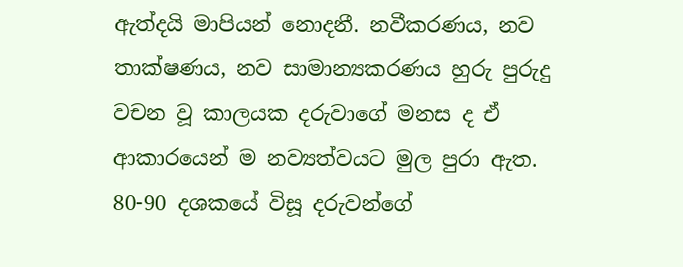ඇත්දයි මාපියන් නොදනී. නවීකරණය, නව තාක්ෂණය, නව සාමාන්‍යකරණය හුරු පුරුදු වචන වූ කාලයක දරුවාගේ මනස ද ඒ ආකාරයෙන් ම නව්‍යත්වයට මුල පුරා ඇත. 80-90 දශකයේ විසූ දරුවන්ගේ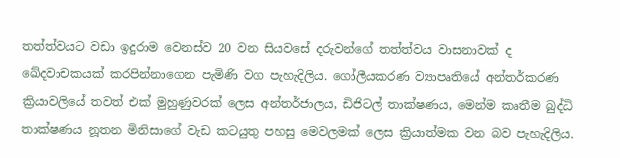තත්ත්වයට වඩා ඉදුරාම වෙනස්ව 20 වන සියවසේ දරුවන්ගේ තත්ත්වය වාසනාවක් ද ඛේදවාචකයක් කරපින්නාගෙන පැමිණි වග පැහැදිලිය. ගෝලීයකරණ ව්‍යාපෘතියේ අන්තර්කරණ ක්‍රියාවලියේ තවත් එක් මුහුණුවරක් ලෙස අන්තර්ජාලය, ඩිජිටල් තාක්ෂණය, මෙන්ම කෘතීම බුද්ධි තාක්ෂණය නූතන මිනිසාගේ වැඩ කටයුතු පහසු මෙවලමක් ලෙස ක්‍රියාත්මක වන බව පැහැදිලිය.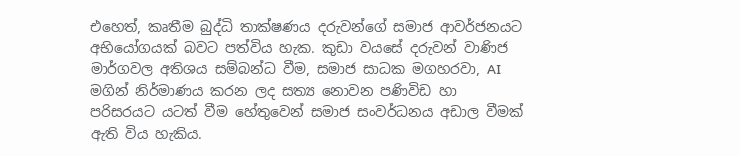එහෙත්, කෘතීම බුද්ධි තාක්ෂණය දරුවන්ගේ සමාජ ආවර්ජනයට අභියෝගයක් බවට පත්විය හැක. කුඩා වයසේ දරුවන් වාණිජ මාර්ගවල අතිශය සම්බන්ධ වීම, සමාජ සාධක මගහරවා, AI මගින් නිර්මාණය කරන ලද සත්‍ය නොවන පණිවිඩ හා පරිසරයට යටත් වීම හේතුවෙන් සමාජ සංවර්ධනය අඩාල වීමක් ඇති විය හැකිය.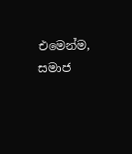එමෙන්ම, සමාජ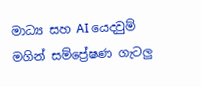මාධ්‍ය සහ AI යෙදවුම් මගින් සම්ප්‍රේෂණ ගැටලු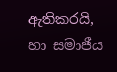ඇතිකරයි, හා සමාජීය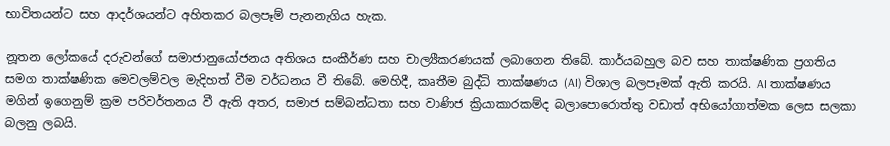භාවිතයන්ට සහ ආදර්ශයන්ට අහිතකර බලපෑම් පැනනැගිය හැක.

නූතන ලෝකයේ දරුවන්ගේ සමාජානුයෝජනය අතිශය සංකීර්ණ සහ චාල්‍යීකරණයක් ලබාගෙන තිබේ. කාර්යබහුල බව සහ තාක්ෂණික ප්‍රගතිය සමග තාක්ෂණික මෙවලම්වල මැදිහත් වීම වර්ධනය වී තිබේ. මෙහිදී, කෘතීම බුද්ධි තාක්ෂණය (AI) විශාල බලපෑමක් ඇති කරයි. AI තාක්ෂණය මගින් ඉගෙනුම් ක්‍රම පරිවර්තනය වී ඇති අතර, සමාජ සම්බන්ධතා සහ වාණිජ ක්‍රියාකාරකම්ද බලාපොරොත්තු වඩාත් අභියෝගාත්මක ලෙස සලකා බලනු ලබයි.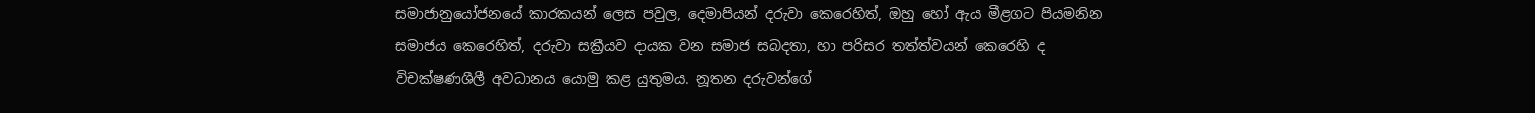සමාජානුයෝජනයේ කාරකයන් ලෙස පවුල, දෙමාපියන් දරුවා කෙරෙහිත්, ඔහු හෝ ඇය මීළගට පියමනින සමාජය කෙරෙහිත්, දරුවා සක්‍රීයව දායක වන සමාජ සබදතා, හා පරිසර තත්ත්වයන් කෙරෙහි ද විචක්ෂණශීලී අවධානය යොමු කළ යුතුමය. නූතන දරුවන්ගේ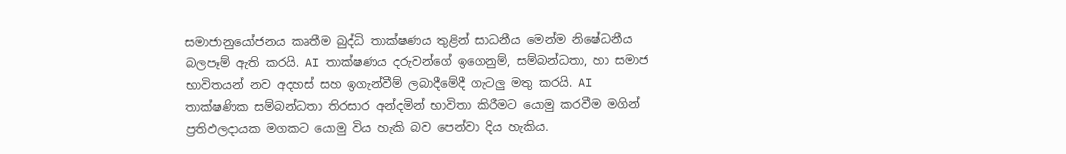සමාජානුයෝජනය කෘතීම බුද්ධි තාක්ෂණය තුළින් සාධනීය මෙන්ම නිෂේධනීය බලපෑම් ඇති කරයි. AI තාක්ෂණය දරුවන්ගේ ඉගෙනුම්, සම්බන්ධතා, හා සමාජ භාවිතයන් නව අදහස් සහ ඉගැන්වීම් ලබාදීමේදී ගැටලු මතු කරයි. AI තාක්ෂණික සම්බන්ධතා තිරසාර අන්දමින් භාවිතා කිරීමට යොමු කරවීම මගින් ප්‍රතිඵලදායක මගකට යොමු විය හැකි බව පෙන්වා දිය හැකිය.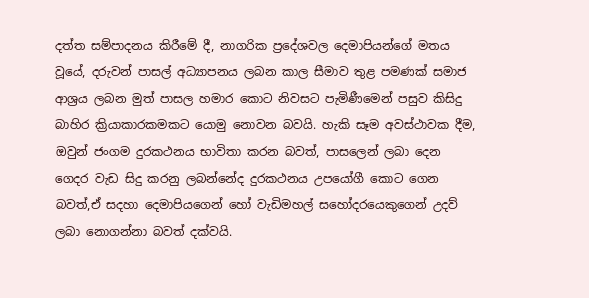දත්ත සම්පාදනය කිරීමේ දී, නාගරික ප්‍රදේශවල දෙමාපියන්ගේ මතය වූයේ, දරුවන් පාසල් අධ්‍යාපනය ලබන කාල සීමාව තුළ පමණක් සමාජ ආශ්‍රය ලබන මුත් පාසල හමාර කොට නිවසට පැමිණීමෙන් පසුව කිසිදු බාහිර ක්‍රියාකාරකමකට යොමු නොවන බවයි. හැකි සෑම අවස්ථාවක දීම, ඔවුන් ජංගම දුරකථනය භාවිතා කරන බවත්, පාසලෙන් ලබා දෙන ගෙදර වැඩ සිදු කරනු ලබන්නේද දුරකථනය උපයෝගී කොට ගෙන බවත්,ඒ සදහා දෙමාපියගෙන් හෝ වැඩිමහල් සහෝදරයෙකුගෙන් උදව් ලබා නොගන්නා බවත් දක්වයි.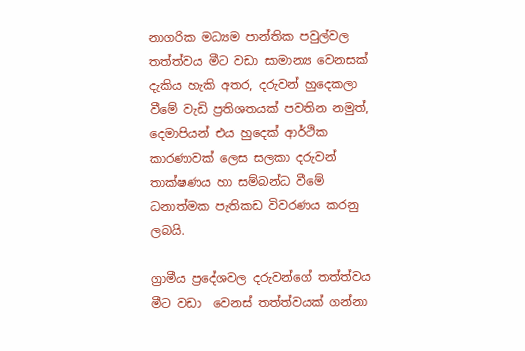නාගරික මධ්‍යම පාන්තික පවුල්වල තත්ත්වය මීට වඩා සාමාන්‍ය වෙනසක් දැකිය හැකි අතර, දරුවන් හුදෙකලා වීමේ වැඩි ප්‍රතිශතයක් පවතින නමුත්, දෙමාපියන් එය හුදෙක් ආර්ථික කාරණාවක් ලෙස සලකා දරුවන් තාක්ෂණය හා සම්බන්ධ වීමේ ධනාත්මක පැතිකඩ විවරණය කරනු ලබයි.

ග්‍රාමීය ප්‍රදේශවල දරුවන්ගේ තත්ත්වය මීට වඩා  වෙනස් තත්ත්වයක් ගන්නා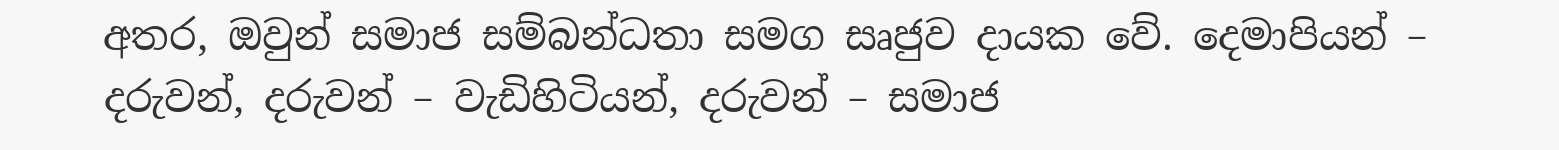අතර, ඔවුන් සමාජ සම්බන්ධතා සමග සෘජුව දායක වේ. දෙමාපියන් – දරුවන්, දරුවන් – වැඩිහිටියන්, දරුවන් – සමාජ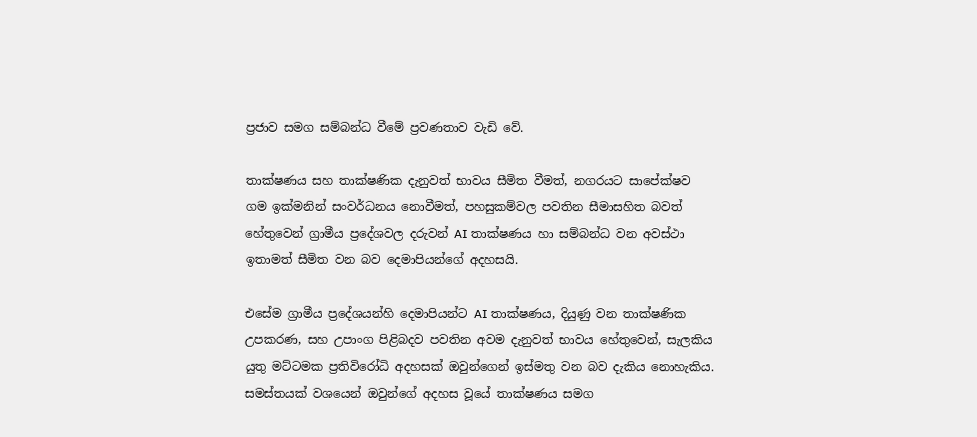ප්‍රජාව සමග සම්බන්ධ වීමේ ප්‍රවණතාව වැඩි වේ.

තාක්ෂණය සහ තාක්ෂණික දැනුවත් භාවය සීමිත වීමත්, නගරයට සාපේක්ෂව ගම ඉක්මනින් සංවර්ධනය නොවීමත්, පහසුකම්වල පවතින සීමාසහිත බවත් හේතුවෙන් ග්‍රාමීය ප්‍රදේශවල දරුවන් AI තාක්ෂණය හා සම්බන්ධ වන අවස්ථා ඉතාමත් සීමිත වන බව දෙමාපියන්ගේ අදහසයි.

එසේම ග්‍රාමීය ප්‍රදේශයන්හි දෙමාපියන්ට AI තාක්ෂණය, දියුණු වන තාක්ෂණික උපකරණ, සහ උපාංග පිළිබදව පවතින අවම දැනුවත් භාවය හේතුවෙන්, සැලකිය යුතු මට්ටමක ප්‍රතිවිරෝධි අදහසක් ඔවුන්ගෙන් ඉස්මතු වන බව දැකිය නොහැකිය. සමස්තයක් වශයෙන් ඔවුන්ගේ අදහස වූයේ තාක්ෂණය සමග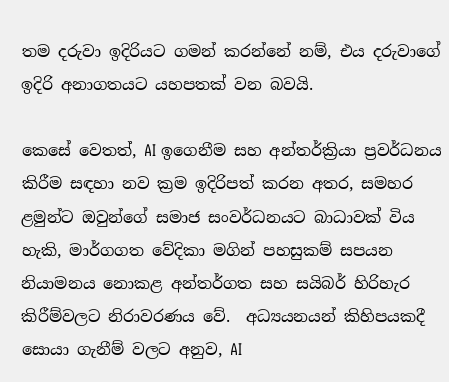තම දරුවා ඉදිරියට ගමන් කරන්නේ නම්, එය දරුවාගේ ඉදිරි අනාගතයට යහපතක් වන බවයි.

කෙසේ වෙතත්, AI ඉගෙනීම සහ අන්තර්ක්‍රියා ප්‍රවර්ධනය කිරීම සඳහා නව ක්‍රම ඉදිරිපත් කරන අතර, සමහර ළමුන්ට ඔවුන්ගේ සමාජ සංවර්ධනයට බාධාවක් විය හැකි, මාර්ගගත වේදිකා මගින් පහසුකම් සපයන නියාමනය නොකළ අන්තර්ගත සහ සයිබර් හිරිහැර කිරීම්වලට නිරාවරණය වේ.  අධ්‍යයනයන් කිහිපයකදී සොයා ගැනීම් වලට අනුව, AI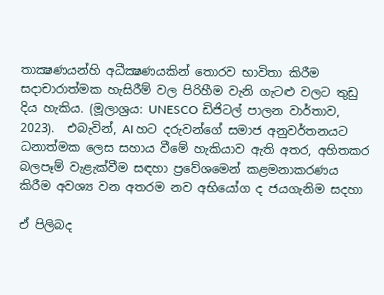තාක්‍ෂණයන්හි අධීක්‍ෂණයකින් තොරව භාවිතා කිරීම සදාචාරාත්මක හැසිරීම් වල පිරිහීම වැනි ගැටළු වලට තුඩු දිය හැකිය. (මූලාශ්‍රය: UNESCO ඩිජිටල් පාලන වාර්තාව, 2023).  එබැවින්, AI හට දරුවන්ගේ සමාජ අනුවර්තනයට ධනාත්මක ලෙස සහාය වීමේ හැකියාව ඇති අතර, අහිතකර බලපෑම් වැළැක්වීම සඳහා ප්‍රවේශමෙන් කළමනාකරණය කිරීම අවශ්‍ය වන අතරම නව අභියෝග ද ජයගැනිම සදහා

ඒ පිලිබද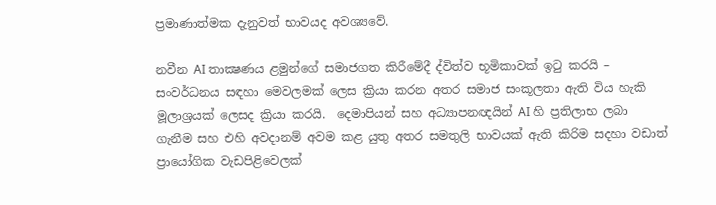ප්‍රමාණාත්මක දැනුවත් භාවයද අවශ්‍යවේ.

නවීන AI තාක්‍ෂණය ළමුන්ගේ සමාජගත කිරීමේදී ද්විත්ව භූමිකාවක් ඉටු කරයි – සංවර්ධනය සඳහා මෙවලමක් ලෙස ක්‍රියා කරන අතර සමාජ සංකූලතා ඇති විය හැකි මූලාශ්‍රයක් ලෙසද ක්‍රියා කරයි.  දෙමාපියන් සහ අධ්‍යාපනඥයින් AI හි ප්‍රතිලාභ ලබා ගැනීම සහ එහි අවදානම් අවම කළ යුතු අතර සමතුලි භාවයක් ඇති කිරිම සදහා වඩාත් ප්‍රායෝගික වැඩපිළිවෙලක්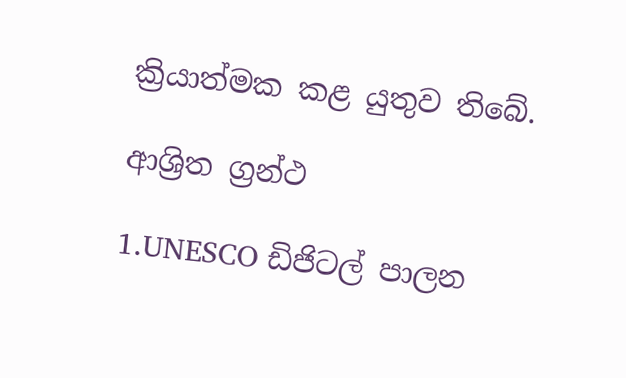ක්‍රියාත්මක කළ යුතුව තිබේ.

ආශ්‍රිත ග්‍රන්ථ

1.UNESCO ඩිජිටල් පාලන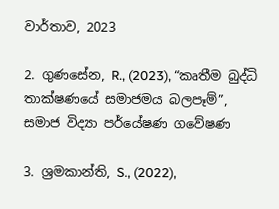වාර්තාව, 2023

2. ගුණසේන, R., (2023), “කෘතීම බුද්ධි තාක්ෂණයේ සමාජමය බලපෑම්”, සමාජ විද්‍යා පර්යේෂණ ගවේෂණ

3. ශ්‍රමකාන්ති, S., (2022),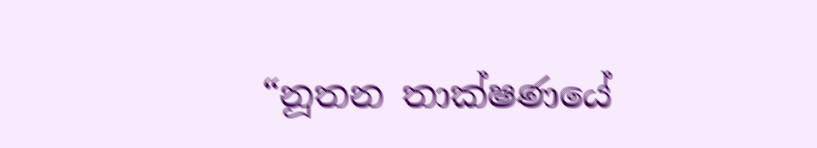“නූතන තාක්ෂණයේ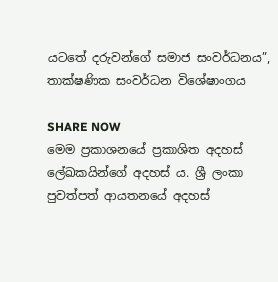යටතේ දරුවන්ගේ සමාජ සංවර්ධනය”, තාක්ෂණික සංවර්ධන විශේෂාංගය

SHARE NOW
මෙම ප්‍රකාශනයේ ප්‍රකාශිත අදහස් ලේඛකයින්ගේ අදහස් ය. ශ්‍රී ලංකා පුවත්පත් ආයතනයේ අදහස්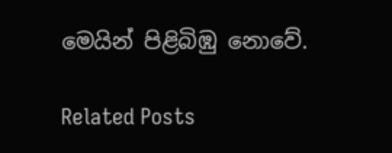මෙයින් පිළිබිඹු නොවේ.

Related Posts